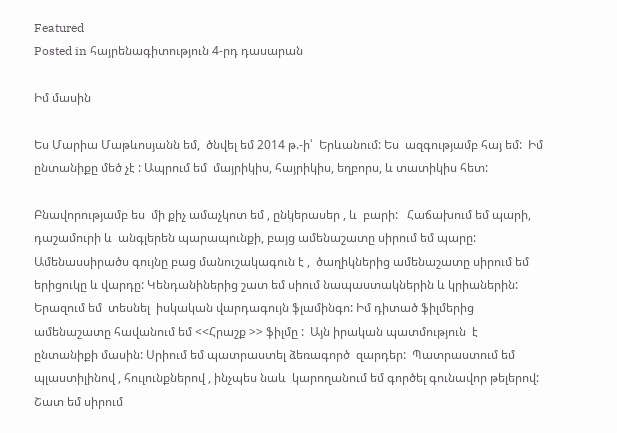Featured
Posted in հայրենագիտություն 4-րդ դասարան

Իմ մասին

Ես Մարիա Մաթևոսյանն եմ,  ծնվել եմ 2014 թ.-ի՝  Երևանում: Ես  ազգությամբ հայ եմ:  Իմ ընտանիքը մեծ չէ : Ապրում եմ  մայրիկիս, հայրիկիս, եղբորս, և տատիկիս հետ:

Բնավորությամբ ես  մի քիչ ամաչկոտ եմ , ընկերասեր , և  բարի:   Հաճախում եմ պարի, դաշամուրի և  անգլերեն պարապունքի, բայց ամենաշատը սիրում եմ պարը: Ամենասսիրածս գույնը բաց մանուշակագուն է ,  ծաղիկներից ամենաշատը սիրում եմ  երիցուկը և վարդը: Կենդանիներից շատ եմ սիում նապաստակներին և կրիաներին: Երազում եմ  տեսնել  իսկական վարդագույն ֆլամինգո: Իմ դիտած ֆիլմերից ամենաշատը հավանում եմ <<Հրաշք >> ֆիլմը :  Այն իրական պատմություն  է  ընտանիքի մասին: Սրիում եմ պատրաստել ձեռագործ  զարդեր:  Պատրաստում եմ պլաստիլինով , հուլունքներով , ինչպես նաև  կարողանում եմ գործել գունավոր թելերով: Շատ եմ սիրում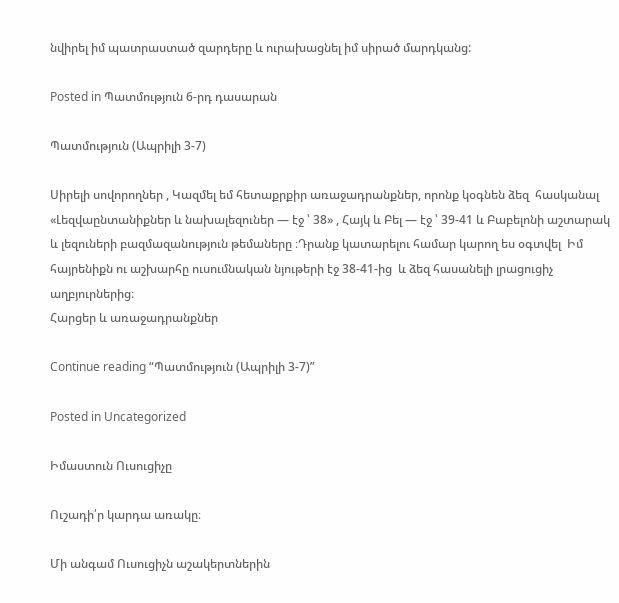նվիրել իմ պատրաստած զարդերը և ուրախացնել իմ սիրած մարդկանց:

Posted in Պատմություն 6-րդ դասարան

Պատմություն (Ապրիլի 3-7)

Սիրելի սովորողներ , Կազմել եմ հետաքրքիր առաջադրանքներ, որոնք կօգնեն ձեզ  հասկանալ «Լեզվաընտանիքներ և նախալեզուներ — էջ ՝ 38» , Հայկ և Բել — էջ ՝ 39-41 և Բաբելոնի աշտարակ և լեզուների բազմազանություն թեմաները ։Դրանք կատարելու համար կարող ես օգտվել  Իմ հայրենիքն ու աշխարհը ուսումնական նյութերի էջ 38-41-ից  և ձեզ հասանելի լրացուցիչ աղբյուրներից։
Հարցեր և առաջադրանքներ

Continue reading “Պատմություն (Ապրիլի 3-7)”

Posted in Uncategorized

Իմաստուն Ուսուցիչը

Ուշադի՛ր կարդա առակը։

Մի անգամ Ուսուցիչն աշակերտներին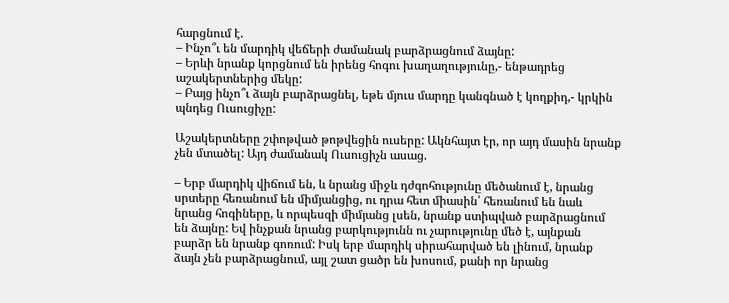հարցնում է.
– Ինչո՞ւ են մարդիկ վեճերի ժամանակ բարձրացնում ձայնը:
– Երևի նրանք կորցնում են իրենց հոգու խաղաղությունը,- ենթադրեց աշակերտներից մեկը:
– Բայց ինչո՞ւ ձայն բարձրացնել, եթե մյուս մարդը կանգնած է կողքիդ,- կրկին պնդեց Ուսուցիչը:

Աշակերտները շփոթված թոթվեցին ուսերը: Ակնհայտ էր, որ այդ մասին նրանք չեն մտածել: Այդ ժամանակ Ուսուցիչն ասաց.

– Երբ մարդիկ վիճում են, և նրանց միջև դժգոհությունը մեծանում է, նրանց սրտերը հեռանում են միմյանցից, ու դրա հետ միասին՝ հեռանում են նաև նրանց հոգիները, և որպեսզի միմյանց լսեն, նրանք ստիպված բարձրացնում են ձայնը: Եվ ինչքան նրանց բարկությունն ու չարությունը մեծ է, այնքան բարձր են նրանք գոռում: Իսկ երբ մարդիկ սիրահարված են լինում, նրանք ձայն չեն բարձրացնում, այլ շատ ցածր են խոսում, քանի որ նրանց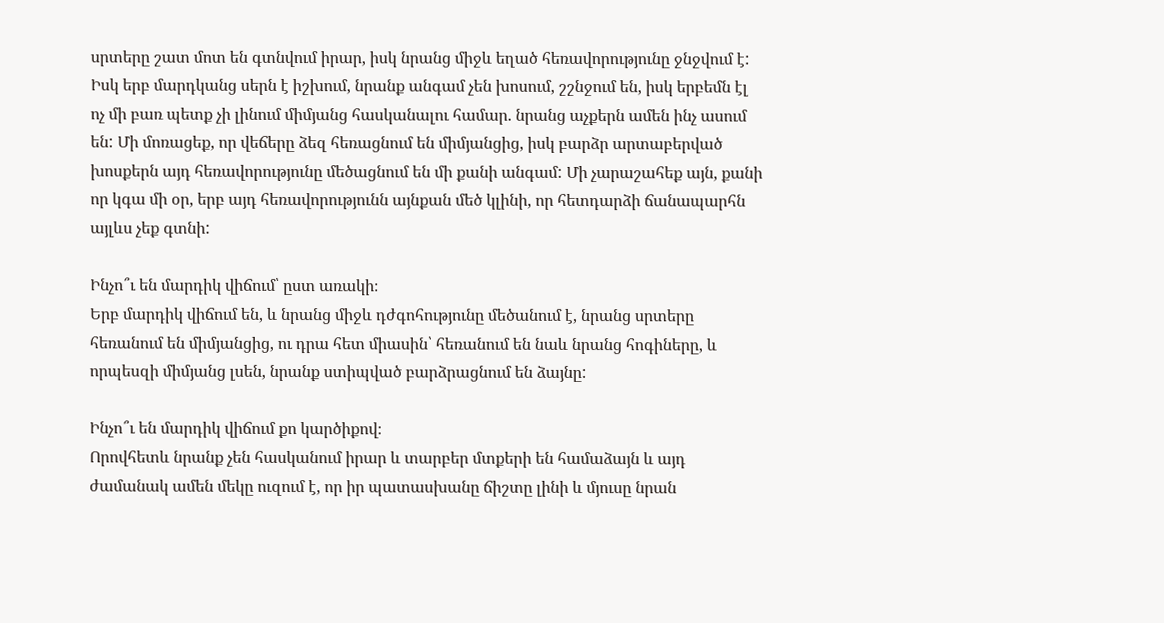սրտերը շատ մոտ են գտնվում իրար, իսկ նրանց միջև եղած հեռավորությունը ջնջվում է: Իսկ երբ մարդկանց սերն է իշխում, նրանք անգամ չեն խոսում, շշնջում են, իսկ երբեմն էլ ոչ մի բառ պետք չի լինում միմյանց հասկանալու համար. նրանց աչքերն ամեն ինչ ասում են: Մի մոռացեք, որ վեճերը ձեզ հեռացնում են միմյանցից, իսկ բարձր արտաբերված խոսքերն այդ հեռավորությունը մեծացնում են մի քանի անգամ: Մի չարաշահեք այն, քանի որ կգա մի օր, երբ այդ հեռավորությունն այնքան մեծ կլինի, որ հետդարձի ճանապարհն այլևս չեք գտնի:

Ինչո՞ւ են մարդիկ վիճում՝ ըստ առակի։
Երբ մարդիկ վիճում են, և նրանց միջև դժգոհությունը մեծանում է, նրանց սրտերը հեռանում են միմյանցից, ու դրա հետ միասին՝ հեռանում են նաև նրանց հոգիները, և որպեսզի միմյանց լսեն, նրանք ստիպված բարձրացնում են ձայնը:

Ինչո՞ւ են մարդիկ վիճում քո կարծիքով։
Որովհետև նրանք չեն հասկանում իրար և տարբեր մտքերի են համաձայն և այդ ժամանակ ամեն մեկը ուզում է, որ իր պատասխանը ճիշտը լինի և մյուսը նրան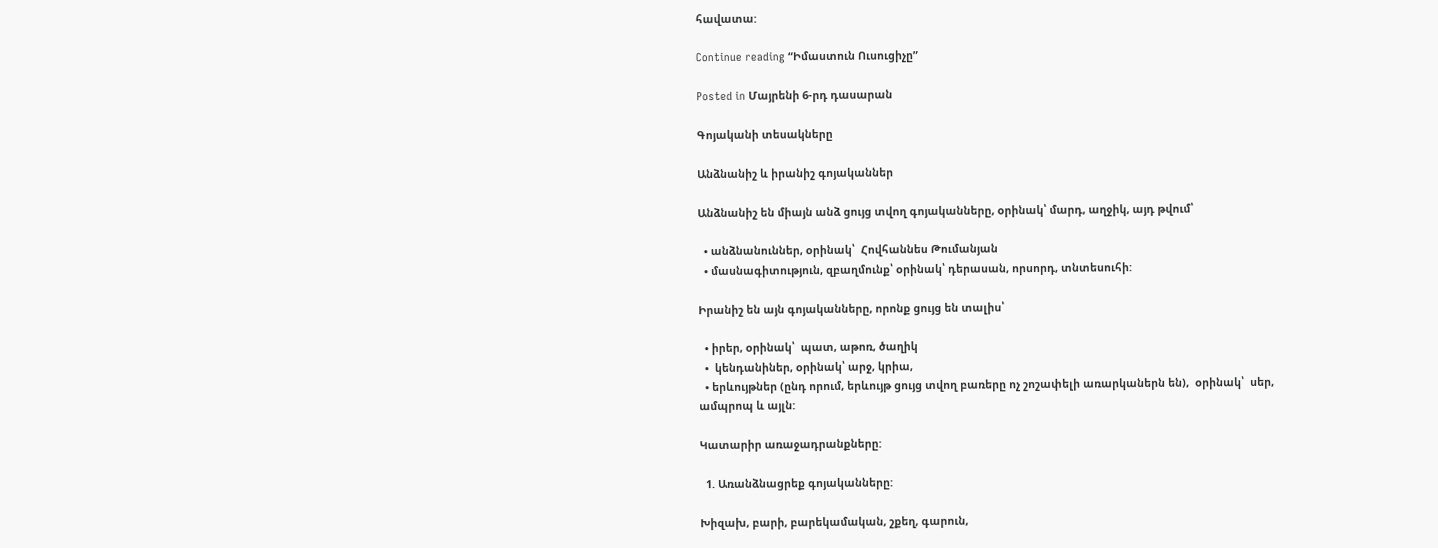հավատա:

Continue reading “Իմաստուն Ուսուցիչը”

Posted in Մայրենի 6-րդ դասարան

Գոյականի տեսակները

Անձնանիշ և իրանիշ գոյականներ

Անձնանիշ են միայն անձ ցույց տվող գոյականները, oրինակ՝ մարդ, աղջիկ, այդ թվում՝

  • անձնանուններ, oրինակ՝  Հովհաննես Թումանյան
  • մասնագիտություն, զբաղմունք՝ oրինակ՝ դերասան, որսորդ, տնտեսուհի:

Իրանիշ են այն գոյականները, որոնք ցույց են տալիս՝

  • իրեր, oրինակ՝  պատ, աթոռ, ծաղիկ
  •  կենդանիներ, oրինակ՝ արջ, կրիա,
  • երևույթներ (ընդ որում, երևույթ ցույց տվող բառերը ոչ շոշափելի առարկաներն են),  oրինակ՝  սեր, ամպրոպ և այլն:

Կատարիր առաջադրանքները:

  1. Առանձնացրեք գոյականները:

Խիզախ, բարի, բարեկամական, շքեղ, գարուն,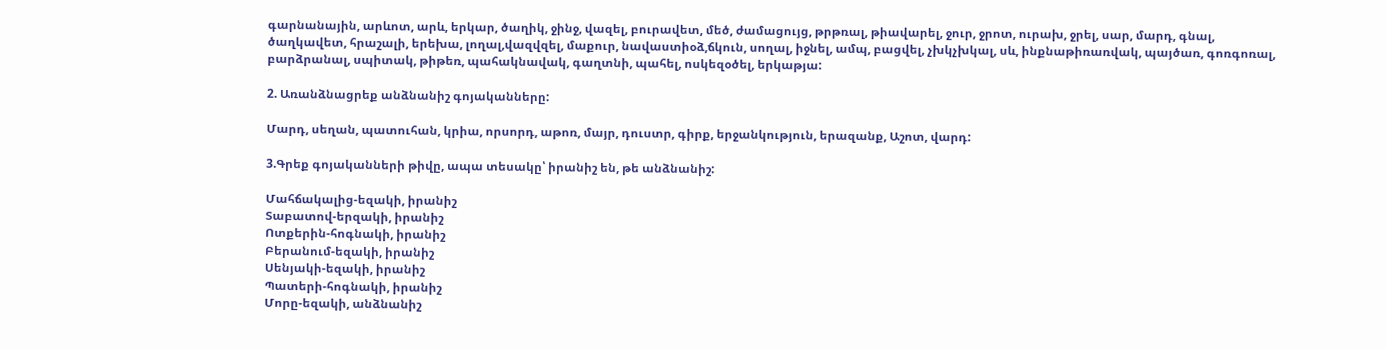գարնանային, արևոտ, արև, երկար, ծաղիկ, ջինջ, վազել, բուրավետ, մեծ, ժամացույց, թրթռալ, թիավարել, ջուր, ջրոտ, ուրախ, ջրել, սար, մարդ, գնալ, ծաղկավետ, հրաշալի, երեխա, լողալ,վազվզել, մաքուր, նավաստիօձ,ճկուն, սողալ, իջնել, ամպ, բացվել, չխկչխկալ, սև, ինքնաթիռառվակ, պայծառ, գոռգոռալ,  բարձրանալ, սպիտակ, թիթեռ, պահակնավակ, գաղտնի, պահել, ոսկեզօծել, երկաթյա:

2. Առանձնացրեք անձնանիշ գոյականները:

Մարդ, սեղան, պատուհան, կրիա, որսորդ, աթոռ, մայր, դուստր, գիրք, երջանկություն, երազանք, Աշոտ, վարդ:

3.Գրեք գոյականների թիվը, ապա տեսակը՝ իրանիշ են, թե անձնանիշ:

Մահճակալից-եզակի, իրանիշ
Տաբատով-երզակի, իրանիշ
Ոտքերին-հոգնակի, իրանիշ
Բերանում-եզակի, իրանիշ
Սենյակի-եզակի, իրանիշ
Պատերի-հոգնակի, իրանիշ
Մորը-եզակի, անձնանիշ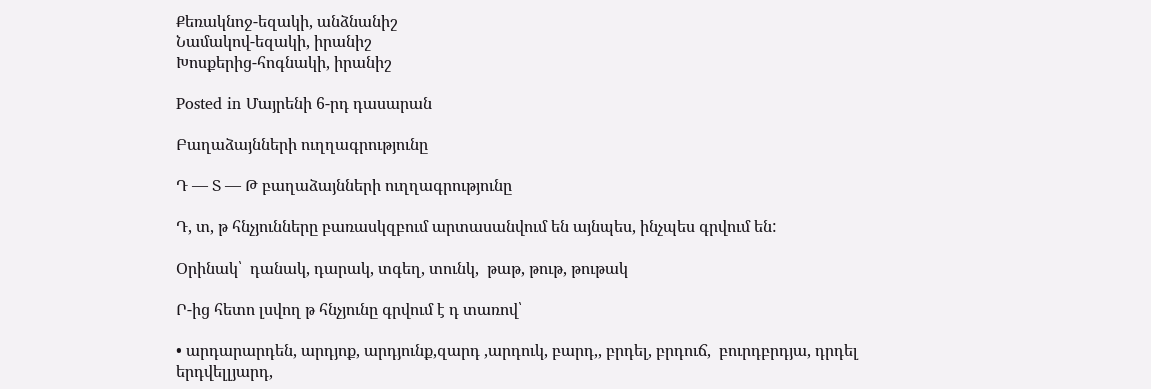Քեռակնոջ-եզակի, անձնանիշ
Նամակով-եզակի, իրանիշ
Խոսքերից-հոգնակի, իրանիշ

Posted in Մայրենի 6-րդ դասարան

Բաղաձայնների ուղղագրությունը

Դ — Տ — Թ բաղաձայնների ուղղագրությունը

Դ, տ, թ հնչյունները բառասկզբում արտասանվում են այնպես, ինչպես գրվում են:

Օրինակ՝  դանակ, դարակ, տգեղ, տունկ,  թաթ, թութ, թութակ

Ր-ից հետո լսվող թ հնչյունը գրվում է դ տառով՝

• արդարարդեն, արդյոք, արդյունք,զարդ ,արդուկ, բարդ,, բրդել, բրդուճ,  բուրդբրդյա, դրդել երդվելլյարդ,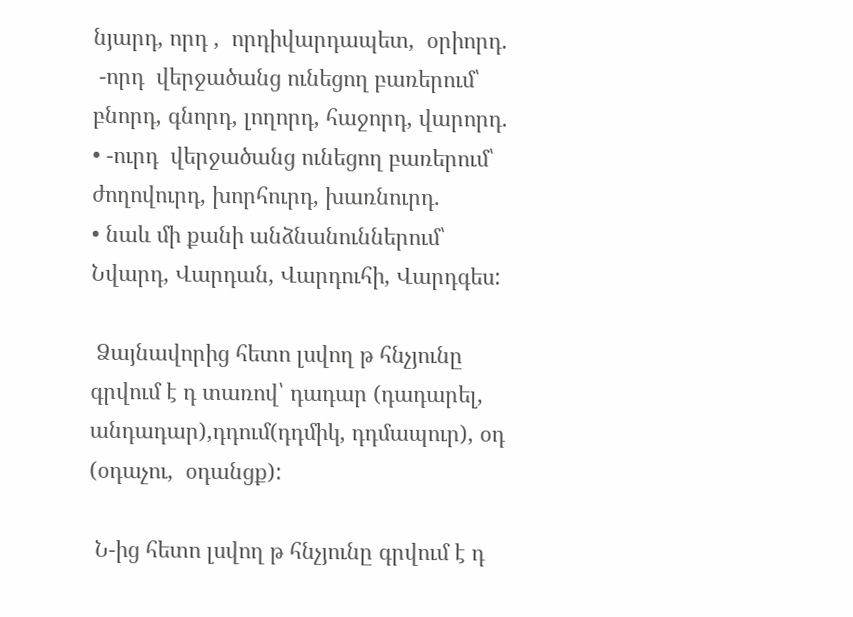նյարդ, որդ ,  որդիվարդապետ,  օրիորդ.
 -որդ  վերջածանց ունեցող բառերում՝  բնորդ, գնորդ, լողորդ, հաջորդ, վարորդ.
• -ուրդ  վերջածանց ունեցող բառերում՝  ժողովուրդ, խորհուրդ, խառնուրդ.
• նաև մի քանի անձնանուններում՝ Նվարդ, Վարդան, Վարդուհի, Վարդգես:

 Ձայնավորից հետո լսվող թ հնչյունը գրվում է դ տառով՝ դադար (դադարել, անդադար),դդում(դդմիկ, դդմապուր), օդ (օդաչու,  օդանցք):

 Ն-ից հետո լսվող թ հնչյունը գրվում է դ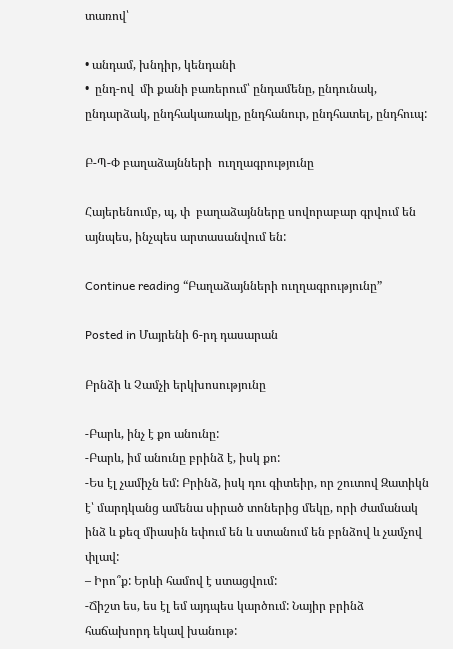տառով՝

• անդամ, խնդիր, կենդանի
•  ընդ-ով  մի քանի բառերում՝ ընդամենը, ընդունակ, ընդարձակ, ընդհակառակը, ընդհանուր, ընդհատել, ընդհուպ:

Բ-Պ-Փ բաղաձայնների  ուղղագրությունը

Հայերենումբ, պ, փ  բաղաձայնները սովորաբար գրվում են այնպես, ինչպես արտասանվում են:

Continue reading “Բաղաձայնների ուղղագրությունը”

Posted in Մայրենի 6-րդ դասարան

Բրնձի և Չամչի երկխոսությունը

-Բարև, ինչ է քո անունը:
-Բարև, իմ անունը բրինձ է, իսկ քո:
-Ես էլ չամիչն եմ: Բրինձ, իսկ դու գիտեիր, որ շուտով Զատիկն է՝ մարդկանց ամենա սիրած տոներից մեկը, որի ժամանակ ինձ և քեզ միասին եփում են և ստանում են բրնձով և չամչով փլավ:
– Իրո՞ք: Երևի համով է ստացվում:
-Ճիշտ ես, ես էլ եմ այդպես կարծում: Նայիր բրինձ հաճախորդ եկավ խանութ: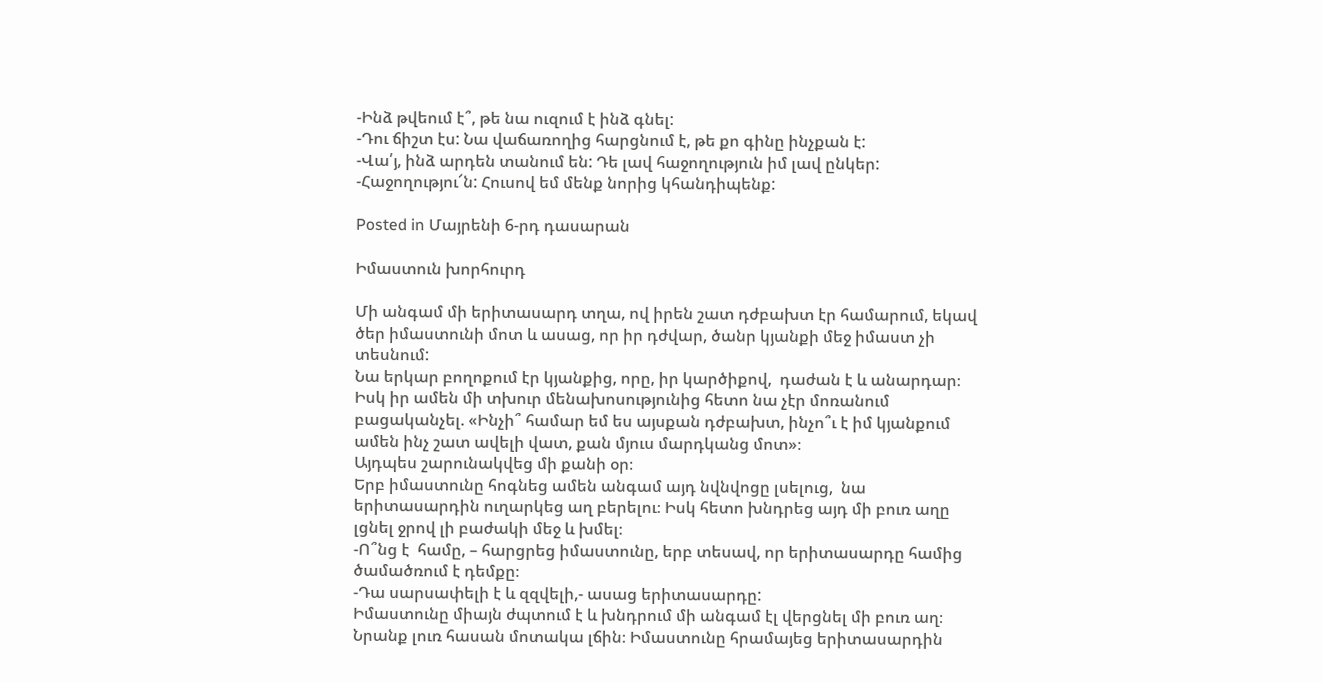-Ինձ թվեում է՞, թե նա ուզում է ինձ գնել:
-Դու ճիշտ էս: Նա վաճառողից հարցնում է, թե քո գինը ինչքան է:
-Վա՛յ, ինձ արդեն տանում են: Դե լավ հաջողություն իմ լավ ընկեր:
-Հաջողությու՜ն: Հուսով եմ մենք նորից կհանդիպենք:

Posted in Մայրենի 6-րդ դասարան

Իմաստուն խորհուրդ

Մի անգամ մի երիտասարդ տղա, ով իրեն շատ դժբախտ էր համարում, եկավ ծեր իմաստունի մոտ և ասաց, որ իր դժվար, ծանր կյանքի մեջ իմաստ չի տեսնում:
Նա երկար բողոքում էր կյանքից, որը, իր կարծիքով,  դաժան է և անարդար։ Իսկ իր ամեն մի տխուր մենախոսությունից հետո նա չէր մոռանում բացականչել. «Ինչի՞ համար եմ ես այսքան դժբախտ, ինչո՞ւ է իմ կյանքում ամեն ինչ շատ ավելի վատ, քան մյուս մարդկանց մոտ»։
Այդպես շարունակվեց մի քանի օր։
Երբ իմաստունը հոգնեց ամեն անգամ այդ նվնվոցը լսելուց,  նա երիտասարդին ուղարկեց աղ բերելու։ Իսկ հետո խնդրեց այդ մի բուռ աղը լցնել ջրով լի բաժակի մեջ և խմել։
-Ո՞նց է  համը, – հարցրեց իմաստունը, երբ տեսավ, որ երիտասարդը համից ծամածռում է դեմքը։
-Դա սարսափելի է և զզվելի,- ասաց երիտասարդը:
Իմաստունը միայն ժպտում է և խնդրում մի անգամ էլ վերցնել մի բուռ աղ։
Նրանք լուռ հասան մոտակա լճին։ Իմաստունը հրամայեց երիտասարդին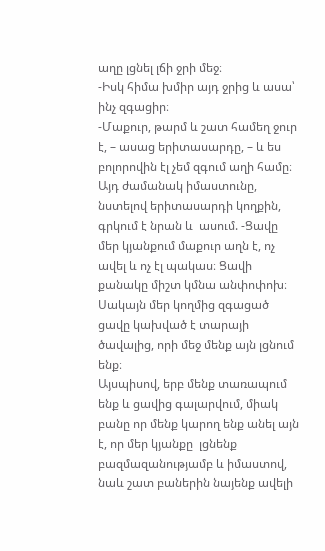աղը լցնել լճի ջրի մեջ։
-Իսկ հիմա խմիր այդ ջրից և ասա՝ ինչ զգացիր։
-Մաքուր, թարմ և շատ համեղ ջուր է, – ասաց երիտասարդը, – և ես բոլորովին էլ չեմ զգում աղի համը։
Այդ ժամանակ իմաստունը, նստելով երիտասարդի կողքին, գրկում է նրան և  ասում. -Ցավը մեր կյանքում մաքուր աղն է, ոչ ավել և ոչ էլ պակաս։ Ցավի քանակը միշտ կմնա անփոփոխ։ Սակայն մեր կողմից զգացած ցավը կախված է տարայի ծավալից, որի մեջ մենք այն լցնում ենք։
Այսպիսով, երբ մենք տառապում ենք և ցավից գալարվում, միակ բանը որ մենք կարող ենք անել այն է, որ մեր կյանքը  լցնենք  բազմազանությամբ և իմաստով, նաև շատ բաներին նայենք ավելի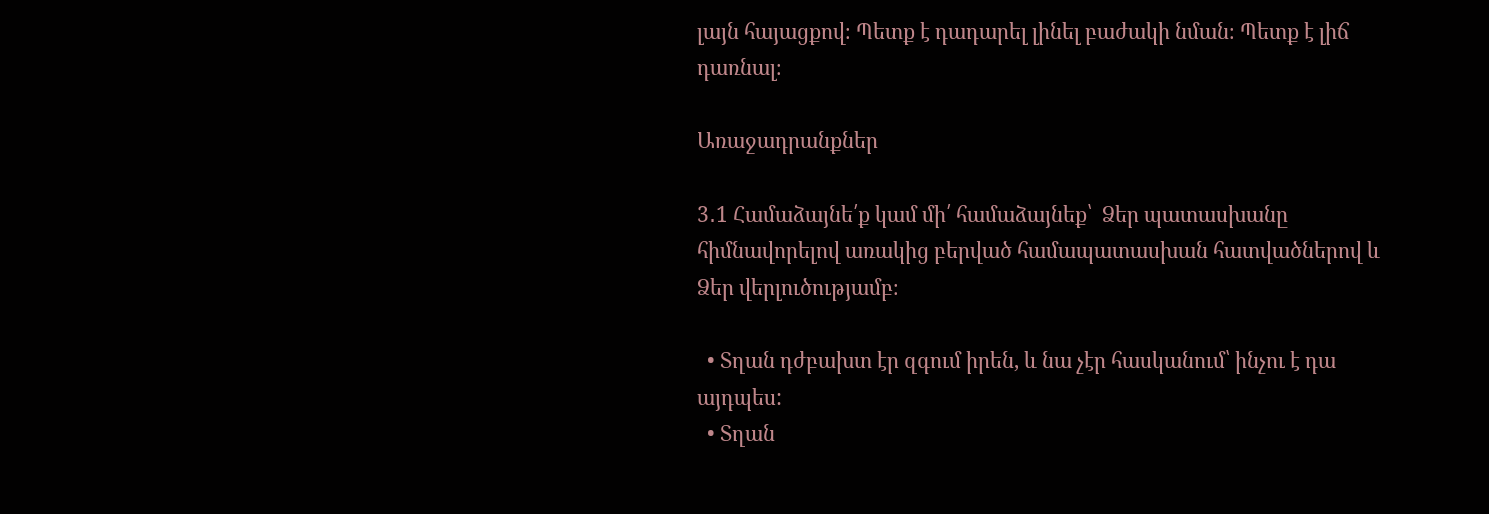լայն հայացքով։ Պետք է դադարել լինել բաժակի նման։ Պետք է լիճ դառնալ։

Առաջադրանքներ

3․1 Համաձայնե՛ք կամ մի՛ համաձայնեք՝  Ձեր պատասխանը հիմնավորելով առակից բերված համապատասխան հատվածներով և Ձեր վերլուծությամբ։

  • Տղան դժբախտ էր զգում իրեն, և նա չէր հասկանում՝ ինչու է դա այդպես:
  • Տղան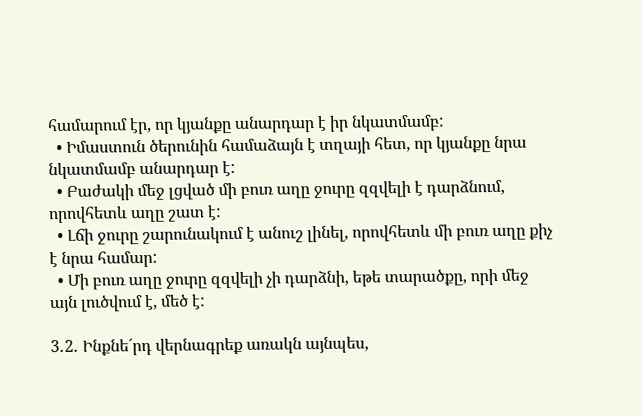համարում էր, որ կյանքը անարդար է իր նկատմամբ:
  • Իմաստուն ծերունին համաձայն է տղայի հետ, որ կյանքը նրա նկատմամբ անարդար է:
  • Բաժակի մեջ լցված մի բուռ աղը ջուրը զզվելի է դարձնում, որովհետև աղը շատ է:
  • Լճի ջուրը շարունակում է անուշ լինել, որովհետև մի բուռ աղը քիչ է նրա համար:
  • Մի բուռ աղը ջուրը զզվելի չի դարձնի, եթե տարածքը, որի մեջ այն լուծվում է, մեծ է:

3․2․ Ինքնե´րդ վերնագրեք առակն այնպես,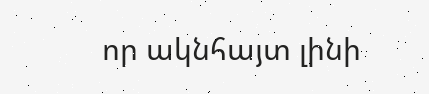որ ակնհայտ լինի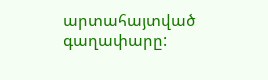արտահայտված գաղափարը: